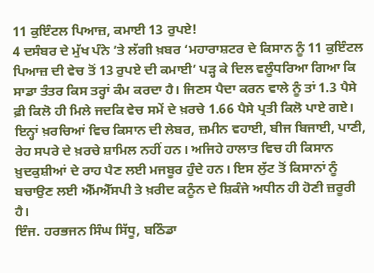11 ਕੁਇੰਟਲ ਪਿਆਜ਼, ਕਮਾਈ 13 ਰੁਪਏ!
4 ਦਸੰਬਰ ਦੇ ਮੁੱਖ ਪੰਨੇ ’ਤੇ ਲੱਗੀ ਖ਼ਬਰ ‘ਮਹਾਰਾਸ਼ਟਰ ਦੇ ਕਿਸਾਨ ਨੂੰ 11 ਕੁਇੰਟਲ ਪਿਆਜ਼ ਦੀ ਵੇਚ ਤੋਂ 13 ਰੁਪਏ ਦੀ ਕਮਾਈ’ ਪੜ੍ਹ ਕੇ ਦਿਲ ਵਲੂੰਧਰਿਆ ਗਿਆ ਕਿ ਸਾਡਾ ਤੰਤਰ ਕਿਸ ਤਰ੍ਹਾਂ ਕੰਮ ਕਰਦਾ ਹੈ। ਜਿਣਸ ਪੈਦਾ ਕਰਨ ਵਾਲੇ ਨੂੰ ਤਾਂ 1.3 ਪੈਸੇ ਫ਼ੀ ਕਿਲੋ ਹੀ ਮਿਲੇ ਜਦਕਿ ਵੇਚ ਸਮੇਂ ਦੇ ਖ਼ਰਚੇ 1.66 ਪੈਸੇ ਪ੍ਰਤੀ ਕਿਲੋ ਪਾਏ ਗਏ। ਇਨ੍ਹਾਂ ਖ਼ਰਚਿਆਂ ਵਿਚ ਕਿਸਾਨ ਦੀ ਲੇਬਰ, ਜ਼ਮੀਨ ਵਹਾਈ, ਬੀਜ ਬਿਜਾਈ, ਪਾਣੀ, ਰੇਹ ਸਪਰੇ ਦੇ ਖ਼ਰਚੇ ਸ਼ਾਮਿਲ ਨਹੀਂ ਹਨ। ਅਜਿਹੇ ਹਾਲਾਤ ਵਿਚ ਹੀ ਕਿਸਾਨ ਖ਼ੁਦਕੁਸ਼ੀਆਂ ਦੇ ਰਾਹ ਪੈਣ ਲਈ ਮਜਬੂਰ ਹੁੰਦੇ ਹਨ। ਇਸ ਲੁੱਟ ਤੋਂ ਕਿਸਾਨਾਂ ਨੂੰ ਬਚਾਉਣ ਲਈ ਐੱਮਐੱਸਪੀ ਤੇ ਖ਼ਰੀਦ ਕਨੂੰਨ ਦੇ ਸ਼ਿਕੰਜੇ ਅਧੀਨ ਹੀ ਹੋਣੀ ਜ਼ਰੂਰੀ ਹੈ।
ਇੰਜ. ਹਰਭਜਨ ਸਿੰਘ ਸਿੱਧੂ, ਬਠਿੰਡਾ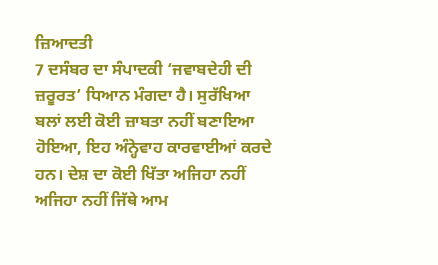ਜ਼ਿਆਦਤੀ
7 ਦਸੰਬਰ ਦਾ ਸੰਪਾਦਕੀ ‘ਜਵਾਬਦੇਹੀ ਦੀ ਜ਼ਰੂਰਤ’ ਧਿਆਨ ਮੰਗਦਾ ਹੈ। ਸੁਰੱਖਿਆ ਬਲਾਂ ਲਈ ਕੋਈ ਜ਼ਾਬਤਾ ਨਹੀਂ ਬਣਾਇਆ ਹੋਇਆ, ਇਹ ਅੰਨ੍ਹੇਵਾਹ ਕਾਰਵਾਈਆਂ ਕਰਦੇ ਹਨ। ਦੇਸ਼ ਦਾ ਕੋਈ ਖਿੱਤਾ ਅਜਿਹਾ ਨਹੀਂ ਅਜਿਹਾ ਨਹੀਂ ਜਿੱਥੇ ਆਮ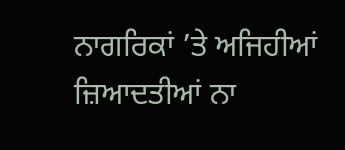ਨਾਗਰਿਕਾਂ ’ਤੇ ਅਜਿਹੀਆਂ ਜ਼ਿਆਦਤੀਆਂ ਨਾ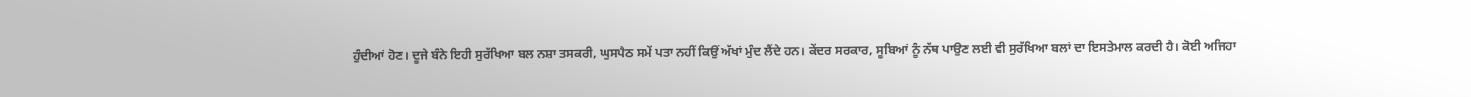ਹੁੰਦੀਆਂ ਹੋਣ। ਦੂਜੇ ਬੰਨੇ ਇਹੀ ਸੁਰੱਖਿਆ ਬਲ ਨਸ਼ਾ ਤਸਕਰੀ, ਘੁਸਪੈਠ ਸਮੇਂ ਪਤਾ ਨਹੀਂ ਕਿਉਂ ਅੱਖਾਂ ਮੁੰਦ ਲੈਂਦੇ ਹਨ। ਕੇਂਦਰ ਸਰਕਾਰ, ਸੂਬਿਆਂ ਨੂੰ ਨੱਥ ਪਾਉਣ ਲਈ ਵੀ ਸੁਰੱਖਿਆ ਬਲਾਂ ਦਾ ਇਸਤੇਮਾਲ ਕਰਦੀ ਹੈ। ਕੋਈ ਅਜਿਹਾ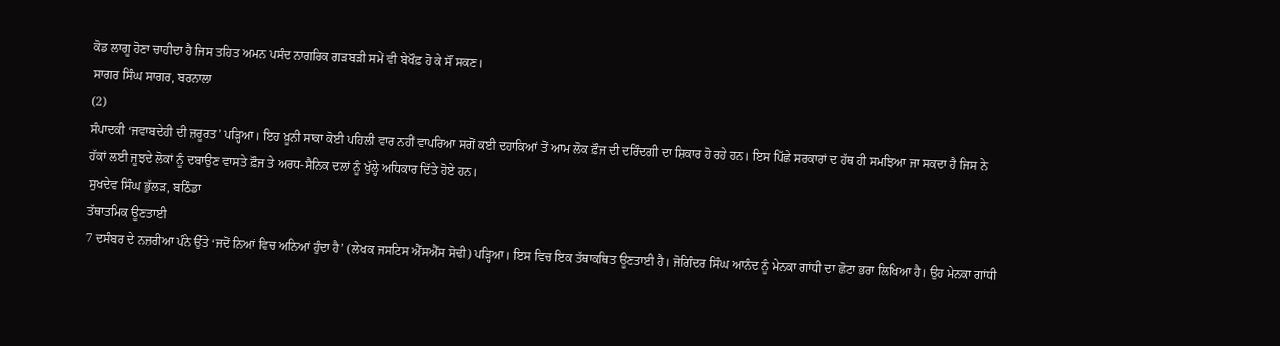ਕੋਡ ਲਾਗੂ ਹੋਣਾ ਚਾਹੀਦਾ ਹੈ ਜਿਸ ਤਹਿਤ ਅਮਨ ਪਸੰਦ ਨਾਗਰਿਕ ਗੜਬੜੀ ਸਮੇਂ ਵੀ ਬੇਖੌਫ਼ ਹੋ ਕੇ ਸੌਂ ਸਕਣ।
ਸਾਗਰ ਸਿੰਘ ਸਾਗਰ, ਬਰਨਾਲਾ
(2)
ਸੰਪਾਦਕੀ ‘ਜਵਾਬਦੇਹੀ ਦੀ ਜ਼ਰੂਰਤ’ ਪੜ੍ਹਿਆ। ਇਹ ਖ਼ੂਨੀ ਸਾਕਾ ਕੋਈ ਪਹਿਲੀ ਵਾਰ ਨਹੀਂ ਵਾਪਰਿਆ ਸਗੋਂ ਕਈ ਦਹਾਕਿਆਂ ਤੋਂ ਆਮ ਲੋਕ ਫ਼ੌਜ ਦੀ ਦਰਿੰਦਗੀ ਦਾ ਸ਼ਿਕਾਰ ਹੋ ਰਹੇ ਹਨ। ਇਸ ਪਿੱਛੇ ਸਰਕਾਰਾਂ ਦ ਹੱਥ ਹੀ ਸਮਝਿਆ ਜਾ ਸਕਦਾ ਹੈ ਜਿਸ ਨੇ ਹੱਕਾਂ ਲਈ ਜੂਝਦੇ ਲੋਕਾਂ ਨੂੰ ਦਬਾਉਣ ਵਾਸਤੇ ਫ਼ੌਜ ਤੇ ਅਰਧ-ਸੈਨਿਕ ਦਲਾਂ ਨੂੰ ਖੁੱਲ੍ਹੇ ਅਧਿਕਾਰ ਦਿੱਤੇ ਹੋਏ ਹਨ।
ਸੁਖਦੇਵ ਸਿੰਘ ਭੁੱਲੜ, ਬਠਿੰਡਾ
ਤੱਥਾਤਮਿਕ ਊਣਤਾਈ
7 ਦਸੰਬਰ ਦੇ ਨਜ਼ਰੀਆ ਪੰਨੇ ਉੱਤੇ ‘ਜਦੋਂ ਨਿਆਂ ਵਿਚ ਅਨਿਆਂ ਹੁੰਦਾ ਹੈ’ (ਲੇਖਕ ਜਸਟਿਸ ਐੱਸਐੱਸ ਸੋਢੀ) ਪੜ੍ਹਿਆ। ਇਸ ਵਿਚ ਇਕ ਤੱਥਾਕਥਿਤ ਊਣਤਾਈ ਹੈ। ਜੋਗਿੰਦਰ ਸਿੰਘ ਆਨੰਦ ਨੂੰ ਮੇਨਕਾ ਗਾਂਧੀ ਦਾ ਛੋਟਾ ਭਰਾ ਲਿਖਿਆ ਹੈ। ਉਹ ਮੇਨਕਾ ਗਾਂਧੀ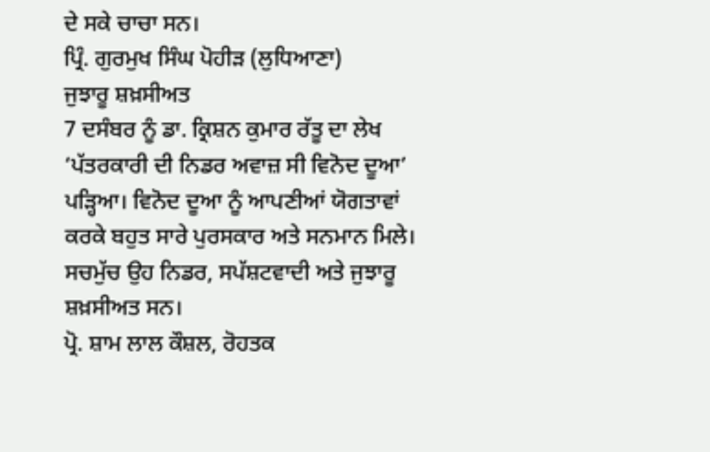ਦੇ ਸਕੇ ਚਾਚਾ ਸਨ।
ਪ੍ਰਿੰ. ਗੁਰਮੁਖ ਸਿੰਘ ਪੋਹੀੜ (ਲੁਧਿਆਣਾ)
ਜੁਝਾਰੂ ਸ਼ਖ਼ਸੀਅਤ
7 ਦਸੰਬਰ ਨੂੰ ਡਾ. ਕ੍ਰਿਸ਼ਨ ਕੁਮਾਰ ਰੱਤੂ ਦਾ ਲੇਖ ‘ਪੱਤਰਕਾਰੀ ਦੀ ਨਿਡਰ ਅਵਾਜ਼ ਸੀ ਵਿਨੋਦ ਦੂਆ’ ਪੜ੍ਹਿਆ। ਵਿਨੋਦ ਦੂਆ ਨੂੰ ਆਪਣੀਆਂ ਯੋਗਤਾਵਾਂ ਕਰਕੇ ਬਹੁਤ ਸਾਰੇ ਪੁਰਸਕਾਰ ਅਤੇ ਸਨਮਾਨ ਮਿਲੇ। ਸਚਮੁੱਚ ਉਹ ਨਿਡਰ, ਸਪੱਸ਼ਟਵਾਦੀ ਅਤੇ ਜੁਝਾਰੂ ਸ਼ਖ਼ਸੀਅਤ ਸਨ।
ਪ੍ਰੋ. ਸ਼ਾਮ ਲਾਲ ਕੌਸ਼ਲ, ਰੋਹਤਕ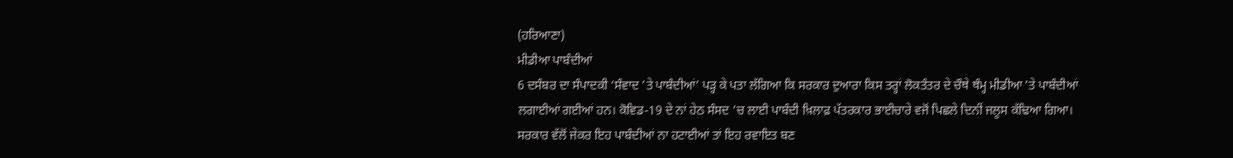(ਹਰਿਆਣਾ)
ਮੀਡੀਆ ਪਾਬੰਦੀਆਂ
6 ਦਸੰਬਰ ਦਾ ਸੰਪਾਦਕੀ ‘ਸੰਵਾਦ ’ਤੇ ਪਾਬੰਦੀਆਂ’ ਪੜ੍ਹ ਕੇ ਪਤਾ ਲੱਗਿਆ ਕਿ ਸਰਕਾਰ ਦੁਆਰਾ ਕਿਸ ਤਰ੍ਹਾਂ ਲੋਕਤੰਤਰ ਦੇ ਚੌਥੇ ਥੰਮ੍ਹ ਮੀਡੀਆ ’ਤੇ ਪਾਬੰਦੀਆਂ ਲਗਾਈਆਂ ਗਈਆਂ ਹਨ। ਕੋਵਿਡ-19 ਦੇ ਨਾਂ ਹੇਠ ਸੰਸਦ ’ਚ ਲਾਈ ਪਾਬੰਦੀ ਖ਼ਿਲਾਫ਼ ਪੱਤਰਕਾਰ ਭਾਈਚਾਰੇ ਵਜੋਂ ਪਿਛਲੇ ਦਿਨੀਂ ਜਲੂਸ ਕੱਢਿਆ ਗਿਆ। ਸਰਕਾਰ ਵੱਲੋਂ ਜੇਕਰ ਇਹ ਪਾਬੰਦੀਆਂ ਨਾ ਹਟਾਈਆਂ ਤਾਂ ਇਹ ਰਵਾਇਤ ਬਣ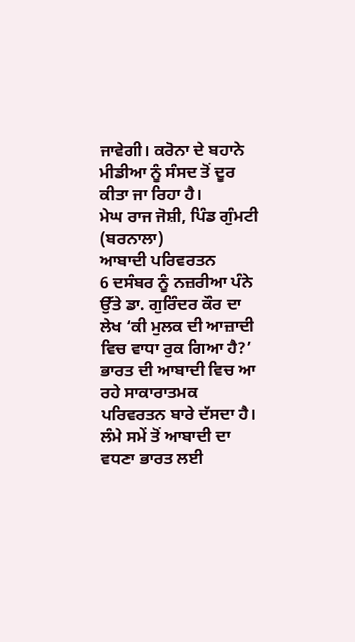ਜਾਵੇਗੀ। ਕਰੋਨਾ ਦੇ ਬਹਾਨੇ ਮੀਡੀਆ ਨੂੰ ਸੰਸਦ ਤੋਂ ਦੂਰ ਕੀਤਾ ਜਾ ਰਿਹਾ ਹੈ।
ਮੇਘ ਰਾਜ ਜੋਸ਼ੀ, ਪਿੰਡ ਗੁੰਮਟੀ (ਬਰਨਾਲਾ)
ਆਬਾਦੀ ਪਰਿਵਰਤਨ
6 ਦਸੰਬਰ ਨੂੰ ਨਜ਼ਰੀਆ ਪੰਨੇ ਉੱਤੇ ਡਾ. ਗੁਰਿੰਦਰ ਕੌਰ ਦਾ ਲੇਖ ‘ਕੀ ਮੁਲਕ ਦੀ ਆਜ਼ਾਦੀ ਵਿਚ ਵਾਧਾ ਰੁਕ ਗਿਆ ਹੈ?’ ਭਾਰਤ ਦੀ ਆਬਾਦੀ ਵਿਚ ਆ ਰਹੇ ਸਾਕਾਰਾਤਮਕ ਪਰਿਵਰਤਨ ਬਾਰੇ ਦੱਸਦਾ ਹੈ। ਲੰਮੇ ਸਮੇਂ ਤੋਂ ਆਬਾਦੀ ਦਾ ਵਧਣਾ ਭਾਰਤ ਲਈ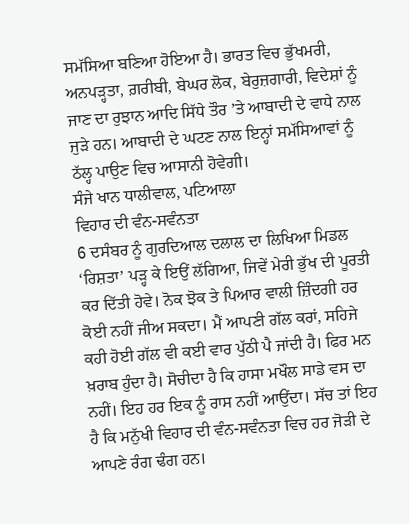ਸਮੱਸਿਆ ਬਣਿਆ ਹੋਇਆ ਹੈ। ਭਾਰਤ ਵਿਚ ਭੁੱਖਮਰੀ, ਅਨਪੜ੍ਹਤਾ, ਗ਼ਰੀਬੀ, ਬੇਘਰ ਲੋਕ, ਬੇਰੁਜ਼ਗਾਰੀ, ਵਿਦੇਸ਼ਾਂ ਨੂੰ ਜਾਣ ਦਾ ਰੁਝਾਨ ਆਦਿ ਸਿੱਧੇ ਤੌਰ ’ਤੇ ਆਬਾਦੀ ਦੇ ਵਾਧੇ ਨਾਲ ਜੁੜੇ ਹਨ। ਆਬਾਦੀ ਦੇ ਘਟਣ ਨਾਲ ਇਨ੍ਹਾਂ ਸਮੱਸਿਆਵਾਂ ਨੂੰ ਠੱਲ੍ਹ ਪਾਉਣ ਵਿਚ ਆਸਾਨੀ ਹੋਵੇਗੀ।
ਸੰਜੇ ਖਾਨ ਧਾਲੀਵਾਲ, ਪਟਿਆਲਾ
ਵਿਹਾਰ ਦੀ ਵੰਨ-ਸਵੰਨਤਾ
6 ਦਸੰਬਰ ਨੂੰ ਗੁਰਦਿਆਲ ਦਲਾਲ ਦਾ ਲਿਖਿਆ ਮਿਡਲ ‘ਰਿਸ਼ਤਾ’ ਪੜ੍ਹ ਕੇ ਇਉਂ ਲੱਗਿਆ, ਜਿਵੇਂ ਮੇਰੀ ਭੁੱਖ ਦੀ ਪੂਰਤੀ ਕਰ ਦਿੱਤੀ ਹੋਵੇ। ਨੋਕ ਝੋਕ ਤੇ ਪਿਆਰ ਵਾਲੀ ਜ਼ਿੰਦਗੀ ਹਰ ਕੋਈ ਨਹੀਂ ਜੀਅ ਸਕਦਾ। ਮੈਂ ਆਪਣੀ ਗੱਲ ਕਰਾਂ, ਸਹਿਜੇ ਕਹੀ ਹੋਈ ਗੱਲ ਵੀ ਕਈ ਵਾਰ ਪੁੱਠੀ ਪੈ ਜਾਂਦੀ ਹੈ। ਫਿਰ ਮਨ ਖ਼ਰਾਬ ਹੁੰਦਾ ਹੈ। ਸੋਚੀਦਾ ਹੈ ਕਿ ਹਾਸਾ ਮਖੌਲ ਸਾਡੇ ਵਸ ਦਾ ਨਹੀਂ। ਇਹ ਹਰ ਇਕ ਨੂੰ ਰਾਸ ਨਹੀਂ ਆਉਂਦਾ। ਸੱਚ ਤਾਂ ਇਹ ਹੈ ਕਿ ਮਨੁੱਖੀ ਵਿਹਾਰ ਦੀ ਵੰਨ-ਸਵੰਨਤਾ ਵਿਚ ਹਰ ਜੋੜੀ ਦੇ ਆਪਣੇ ਰੰਗ ਢੰਗ ਹਨ।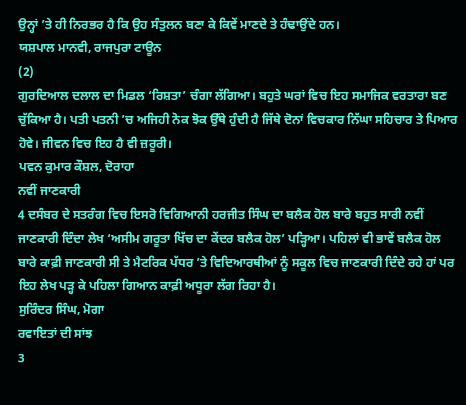ਉਨ੍ਹਾਂ ’ਤੇ ਹੀ ਨਿਰਭਰ ਹੈ ਕਿ ਉਹ ਸੰਤੁਲਨ ਬਣਾ ਕੇ ਕਿਵੇਂ ਮਾਣਦੇ ਤੇ ਹੰਢਾਉਂਦੇ ਹਨ।
ਯਸ਼ਪਾਲ ਮਾਨਵੀ, ਰਾਜਪੁਰਾ ਟਾਊਨ
(2)
ਗੁਰਦਿਆਲ ਦਲਾਲ ਦਾ ਮਿਡਲ ‘ਰਿਸ਼ਤਾ’ ਚੰਗਾ ਲੱਗਿਆ। ਬਹੁਤੇ ਘਰਾਂ ਵਿਚ ਇਹ ਸਮਾਜਿਕ ਵਰਤਾਰਾ ਬਣ ਚੁੱਕਿਆ ਹੈ। ਪਤੀ ਪਤਨੀ ’ਚ ਅਜਿਹੀ ਨੋਕ ਝੋਕ ਉੱਥੇ ਹੁੰਦੀ ਹੈ ਜਿੱਥੇ ਦੋਨਾਂ ਵਿਚਕਾਰ ਨਿੱਘਾ ਸਹਿਚਾਰ ਤੇ ਪਿਆਰ ਹੋਵੇ। ਜੀਵਨ ਵਿਚ ਇਹ ਹੈ ਵੀ ਜ਼ਰੂਰੀ।
ਪਵਨ ਕੁਮਾਰ ਕੌਸ਼ਲ, ਦੋਰਾਹਾ
ਨਵੀਂ ਜਾਣਕਾਰੀ
4 ਦਸੰਬਰ ਦੇ ਸਤਰੰਗ ਵਿਚ ਇਸਰੋ ਵਿਗਿਆਨੀ ਹਰਜੀਤ ਸਿੰਘ ਦਾ ਬਲੈਕ ਹੋਲ ਬਾਰੇ ਬਹੁਤ ਸਾਰੀ ਨਵੀਂ ਜਾਣਕਾਰੀ ਦਿੰਦਾ ਲੇਖ ‘ਅਸੀਮ ਗਰੂਤਾ ਖਿੱਚ ਦਾ ਕੇਂਦਰ ਬਲੈਕ ਹੋਲ’ ਪੜ੍ਹਿਆ। ਪਹਿਲਾਂ ਵੀ ਭਾਵੇਂ ਬਲੈਕ ਹੋਲ ਬਾਰੇ ਕਾਫ਼ੀ ਜਾਣਕਾਰੀ ਸੀ ਤੇ ਮੈਟਰਿਕ ਪੱਧਰ ’ਤੇ ਵਿਦਿਆਰਥੀਆਂ ਨੂੰ ਸਕੂਲ ਵਿਚ ਜਾਣਕਾਰੀ ਦਿੰਦੇ ਰਹੇ ਹਾਂ ਪਰ ਇਹ ਲੇਖ ਪੜ੍ਹ ਕੇ ਪਹਿਲਾ ਗਿਆਨ ਕਾਫ਼ੀ ਅਧੂਰਾ ਲੱਗ ਰਿਹਾ ਹੈ।
ਸੁਰਿੰਦਰ ਸਿੰਘ, ਮੋਗਾ
ਰਵਾਇਤਾਂ ਦੀ ਸਾਂਝ
3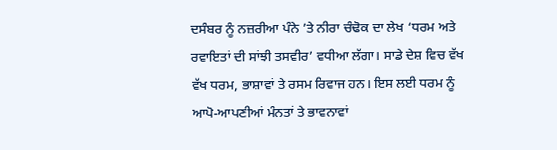ਦਸੰਬਰ ਨੂੰ ਨਜ਼ਰੀਆ ਪੰਨੇ ’ਤੇ ਨੀਰਾ ਚੰਢੋਕ ਦਾ ਲੇਖ ‘ਧਰਮ ਅਤੇ ਰਵਾਇਤਾਂ ਦੀ ਸਾਂਝੀ ਤਸਵੀਰ’ ਵਧੀਆ ਲੱਗਾ। ਸਾਡੇ ਦੇਸ਼ ਵਿਚ ਵੱਖ ਵੱਖ ਧਰਮ, ਭਾਸ਼ਾਵਾਂ ਤੇ ਰਸਮ ਰਿਵਾਜ ਹਨ। ਇਸ ਲਈ ਧਰਮ ਨੂੰ ਆਪੋ-ਆਪਣੀਆਂ ਮੰਨਤਾਂ ਤੇ ਭਾਵਨਾਵਾਂ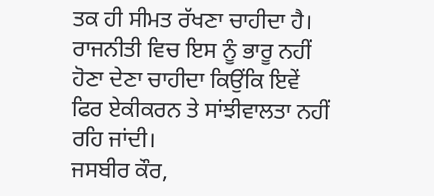ਤਕ ਹੀ ਸੀਮਤ ਰੱਖਣਾ ਚਾਹੀਦਾ ਹੈ। ਰਾਜਨੀਤੀ ਵਿਚ ਇਸ ਨੂੰ ਭਾਰੂ ਨਹੀਂ ਹੋਣਾ ਦੇਣਾ ਚਾਹੀਦਾ ਕਿਉਂਕਿ ਇਵੇਂ ਫਿਰ ਏਕੀਕਰਨ ਤੇ ਸਾਂਝੀਵਾਲਤਾ ਨਹੀਂ ਰਹਿ ਜਾਂਦੀ।
ਜਸਬੀਰ ਕੌਰ,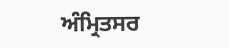ਅੰਮ੍ਰਿਤਸਰ